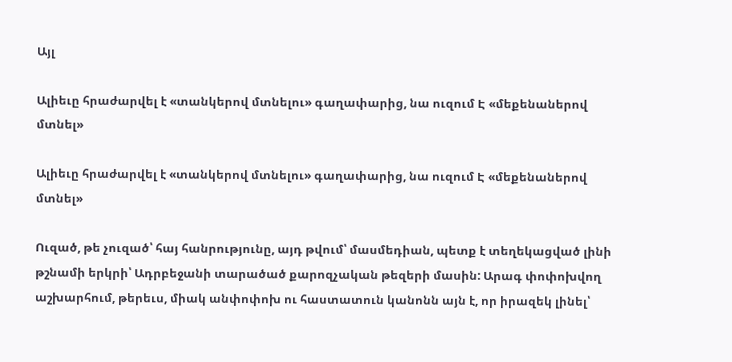Այլ

Ալիեւը հրաժարվել է «տանկերով մտնելու» գաղափարից, նա ուզում Է «մեքենաներով մտնել»

Ալիեւը հրաժարվել է «տանկերով մտնելու» գաղափարից, նա ուզում Է «մեքենաներով մտնել»

Ուզած, թե չուզած՝ հայ հանրությունը, այդ թվում՝ մասմեդիան, պետք է տեղեկացված լինի թշնամի երկրի՝ Ադրբեջանի տարածած քարոզչական թեզերի մասին: Արագ փոփոխվող աշխարհում, թերեւս, միակ անփոփոխ ու հաստատուն կանոնն այն է, որ իրազեկ լինել՝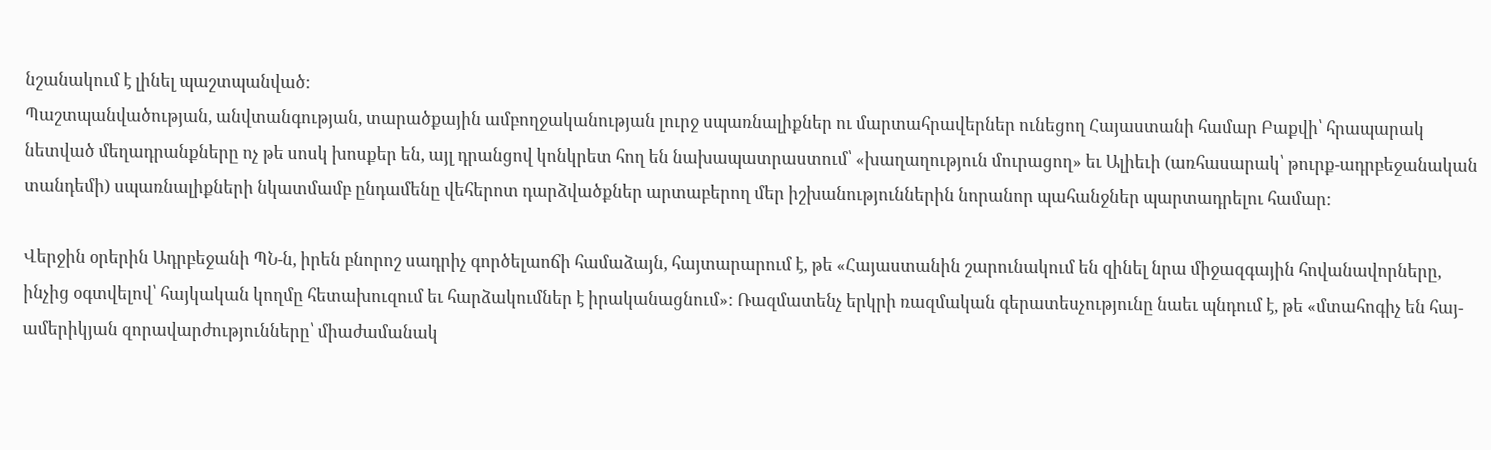նշանակում է լինել պաշտպանված:
Պաշտպանվածության, անվտանգության, տարածքային ամբողջականության լուրջ սպառնալիքներ ու մարտահրավերներ ունեցող Հայաստանի համար Բաքվի՝ հրապարակ նետված մեղադրանքները ոչ թե սոսկ խոսքեր են, այլ դրանցով կոնկրետ հող են նախապատրաստում՝ «խաղաղություն մուրացող» եւ Ալիեւի (առհասարակ՝ թուրք-ադրբեջանական տանդեմի) սպառնալիքների նկատմամբ ընդամենը վեհերոտ դարձվածքներ արտաբերող մեր իշխանություններին նորանոր պահանջներ պարտադրելու համար:

Վերջին օրերին Ադրբեջանի ՊՆ-ն, իրեն բնորոշ սադրիչ գործելաոճի համաձայն, հայտարարում է, թե «Հայաստանին շարունակում են զինել նրա միջազգային հովանավորները, ինչից օգտվելով՝ հայկական կողմը հետախուզում եւ հարձակումներ է իրականացնում»: Ռազմատենչ երկրի ռազմական գերատեսչությունը նաեւ պնդում է, թե «մտահոգիչ են հայ-ամերիկյան զորավարժությունները՝ միաժամանակ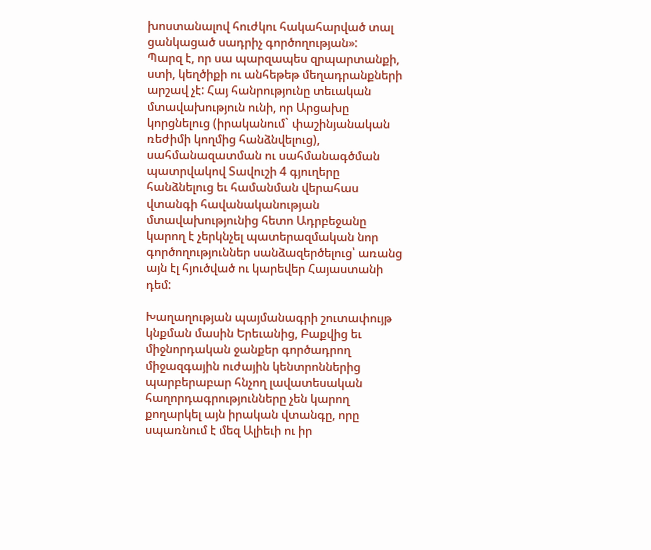խոստանալով հուժկու հակահարված տալ ցանկացած սադրիչ գործողության»:
Պարզ է, որ սա պարզապես զրպարտանքի, ստի, կեղծիքի ու անհեթեթ մեղադրանքների արշավ չէ: Հայ հանրությունը տեւական մտավախություն ունի, որ Արցախը կորցնելուց (իրականում` փաշինյանական ռեժիմի կողմից հանձնվելուց), սահմանազատման ու սահմանագծման պատրվակով Տավուշի 4 գյուղերը հանձնելուց եւ համանման վերահաս վտանգի հավանականության մտավախությունից հետո Ադրբեջանը կարող է չերկնչել պատերազմական նոր գործողություններ սանձազերծելուց՝ առանց այն էլ հյուծված ու կարեվեր Հայաստանի դեմ:

Խաղաղության պայմանագրի շուտափույթ կնքման մասին Երեւանից, Բաքվից եւ միջնորդական ջանքեր գործադրող միջազգային ուժային կենտրոններից պարբերաբար հնչող լավատեսական հաղորդագրությունները չեն կարող քողարկել այն իրական վտանգը, որը սպառնում է մեզ Ալիեւի ու իր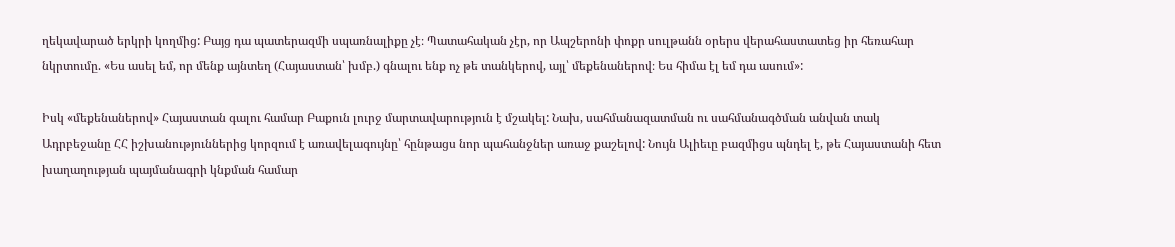ղեկավարած երկրի կողմից: Բայց դա պատերազմի սպառնալիքը չէ։ Պատահական չէր, որ Ապշերոնի փոքր սուլթանն օրերս վերահաստատեց իր հեռահար նկրտումը. «Ես ասել եմ, որ մենք այնտեղ (Հայաստան՝ խմբ.) գնալու ենք ոչ թե տանկերով, այլ՝ մեքենաներով։ Ես հիմա էլ եմ դա ասում»:

Իսկ «մեքենաներով» Հայաստան գալու համար Բաքուն լուրջ մարտավարություն է մշակել: Նախ, սահմանազատման ու սահմանագծման անվան տակ Ադրբեջանը ՀՀ իշխանություններից կորզում է առավելագույնը՝ հընթացս նոր պահանջներ առաջ քաշելով: Նույն Ալիեւը բազմիցս պնդել է, թե Հայաստանի հետ խաղաղության պայմանագրի կնքման համար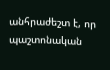անհրաժեշտ է, որ պաշտոնական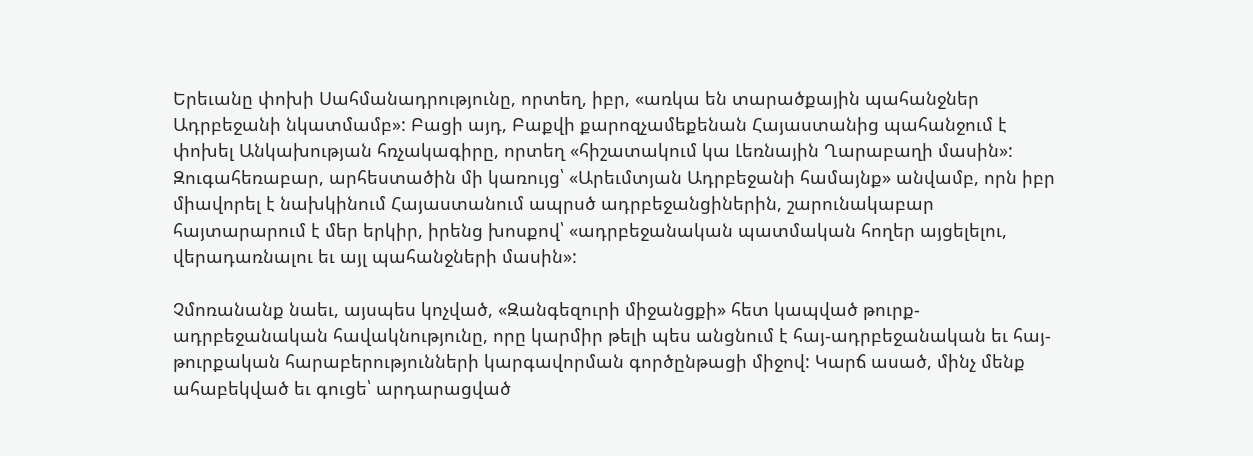Երեւանը փոխի Սահմանադրությունը, որտեղ, իբր, «առկա են տարածքային պահանջներ Ադրբեջանի նկատմամբ»: Բացի այդ, Բաքվի քարոզչամեքենան Հայաստանից պահանջում է փոխել Անկախության հռչակագիրը, որտեղ «հիշատակում կա Լեռնային Ղարաբաղի մասին»: Զուգահեռաբար, արհեստածին մի կառույց՝ «Արեւմտյան Ադրբեջանի համայնք» անվամբ, որն իբր միավորել է նախկինում Հայաստանում ապրսծ ադրբեջանցիներին, շարունակաբար հայտարարում է մեր երկիր, իրենց խոսքով՝ «ադրբեջանական պատմական հողեր այցելելու, վերադառնալու եւ այլ պահանջների մասին»:

Չմոռանանք նաեւ, այսպես կոչված, «Զանգեզուրի միջանցքի» հետ կապված թուրք-ադրբեջանական հավակնությունը, որը կարմիր թելի պես անցնում է հայ-ադրբեջանական եւ հայ-թուրքական հարաբերությունների կարգավորման գործընթացի միջով: Կարճ ասած, մինչ մենք ահաբեկված եւ գուցե՝ արդարացված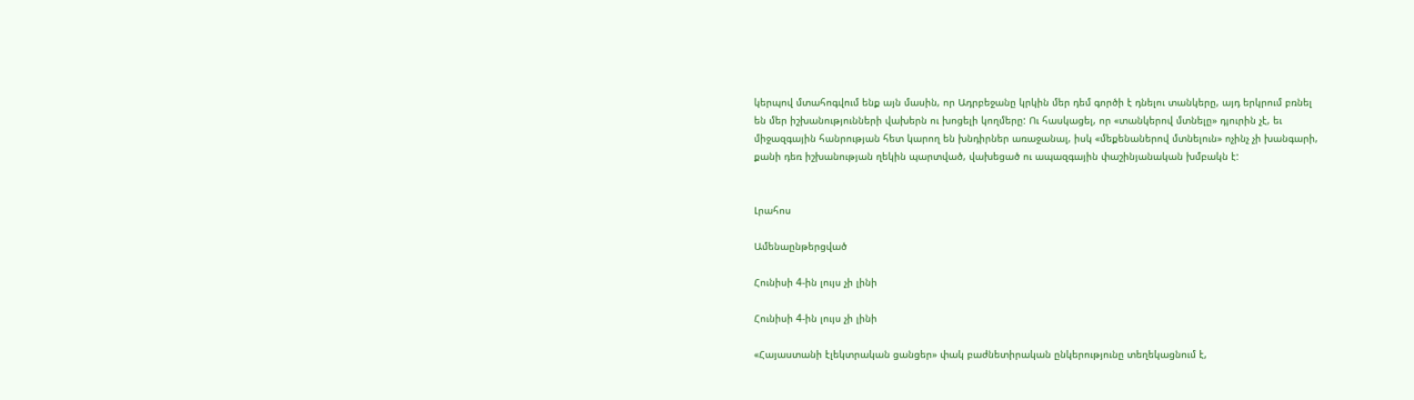կերպով մտահոգվում ենք այն մասին, որ Ադրբեջանը կրկին մեր դեմ գործի է դնելու տանկերը, այդ երկրում բռնել են մեր իշխանությունների վախերն ու խոցելի կողմերը: Ու հասկացել, որ «տանկերով մտնելը» դյուրին չէ, եւ միջազգային հանրության հետ կարող են խնդիրներ առաջանալ, իսկ «մեքենաներով մտնելուն» ոչինչ չի խանգարի, քանի դեռ իշխանության ղեկին պարտված, վախեցած ու ապազգային փաշինյանական խմբակն է:


Լրահոս

Ամենաընթերցված

Հունիսի 4-ին լույս չի լինի

Հունիսի 4-ին լույս չի լինի

«Հայաստանի էլեկտրական ցանցեր» փակ բաժնետիրական ընկերությունը տեղեկացնում է,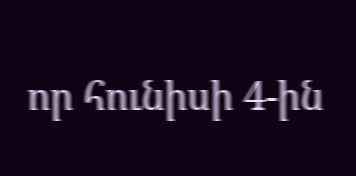որ հունիսի 4-ին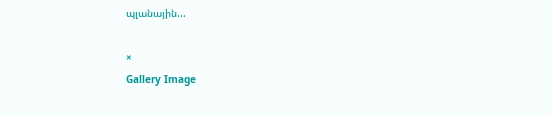պլանային...

×
Gallery Image